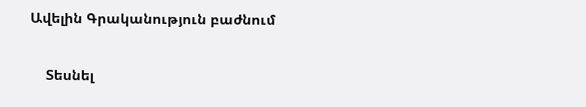Ավելին Գրականություն բաժնում

    Տեսնել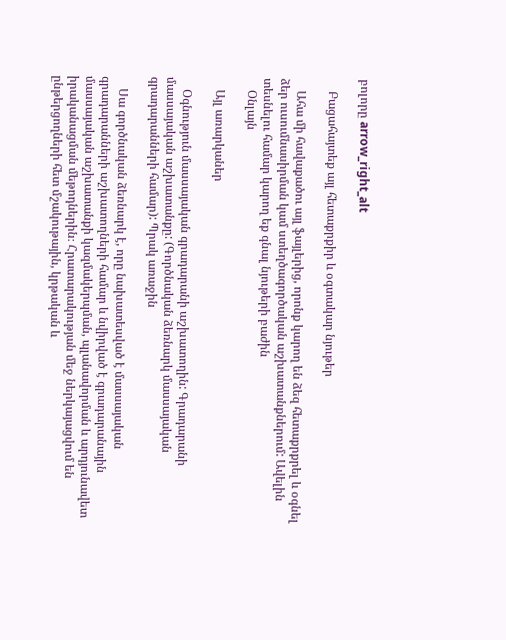բոլորը arrow_right_alt

    Բացահայտեք այլ հետաքրքիր և օգտակար նյութեր

    Ահա մի հավաքածու այլ ֆայլերից, որոնք կարող են ձեզ հետաքրքրել և օգնել ձեր ուսումնասիրման կամ ստեղծագործական աշխատանքներում: Ավելին տեսնելու համար կարող եք գնալ նյութերի բաժին
    Օնլայն

    Այլ առարկաներ

    Օգնություն մասսայական գրադարանի աշխատողին: Գրադարանի մասսայական աշխատանքը: (Գործնական ձեռնարկ մասսայական գրադարանների համար): Պրակ առաջին

    Սա գործնական ձեռնարկ է, որը նախատեսված է մասսայական գրադարանների աշխատողների համար և նվիրված է գրադարանային մասսայական աշխատանքի կազմակերպման, պլանավորման և արդյունավետ իրականացման մեթոդներին։ Հրատարակության մեջ ներկայացվում են ընթերցողների հետ մշակութային, կրթական և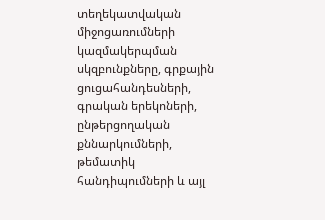տեղեկատվական միջոցառումների կազմակերպման սկզբունքները, գրքային ցուցահանդեսների, գրական երեկոների, ընթերցողական քննարկումների, թեմատիկ հանդիպումների և այլ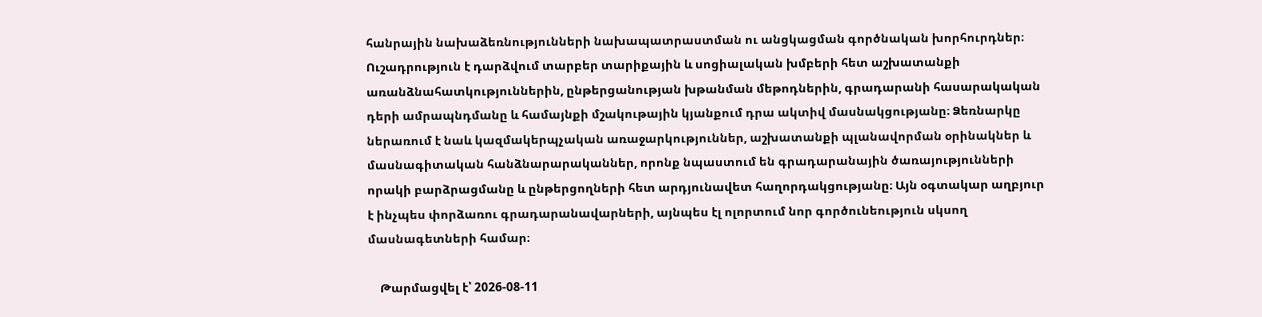հանրային նախաձեռնությունների նախապատրաստման ու անցկացման գործնական խորհուրդներ։ Ուշադրություն է դարձվում տարբեր տարիքային և սոցիալական խմբերի հետ աշխատանքի առանձնահատկություններին, ընթերցանության խթանման մեթոդներին, գրադարանի հասարակական դերի ամրապնդմանը և համայնքի մշակութային կյանքում դրա ակտիվ մասնակցությանը։ Ձեռնարկը ներառում է նաև կազմակերպչական առաջարկություններ, աշխատանքի պլանավորման օրինակներ և մասնագիտական հանձնարարականներ, որոնք նպաստում են գրադարանային ծառայությունների որակի բարձրացմանը և ընթերցողների հետ արդյունավետ հաղորդակցությանը։ Այն օգտակար աղբյուր է ինչպես փորձառու գրադարանավարների, այնպես էլ ոլորտում նոր գործունեություն սկսող մասնագետների համար։

    Թարմացվել է՝ 2026-08-11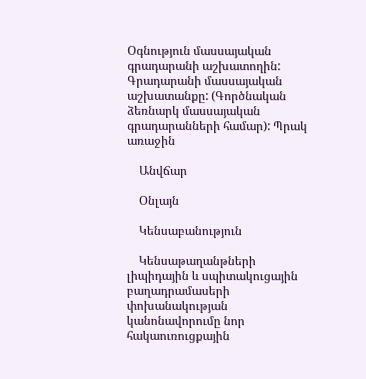Օգնություն մասսայական գրադարանի աշխատողին: Գրադարանի մասսայական աշխատանքը: (Գործնական ձեռնարկ մասսայական գրադարանների համար): Պրակ առաջին

    Անվճար

    Օնլայն

    Կենսաբանություն

    Կենսաթաղանթների լիպիդային և սպիտակուցային բաղադրամասերի փոխանակության կանոնավորումը նոր հակաուռուցքային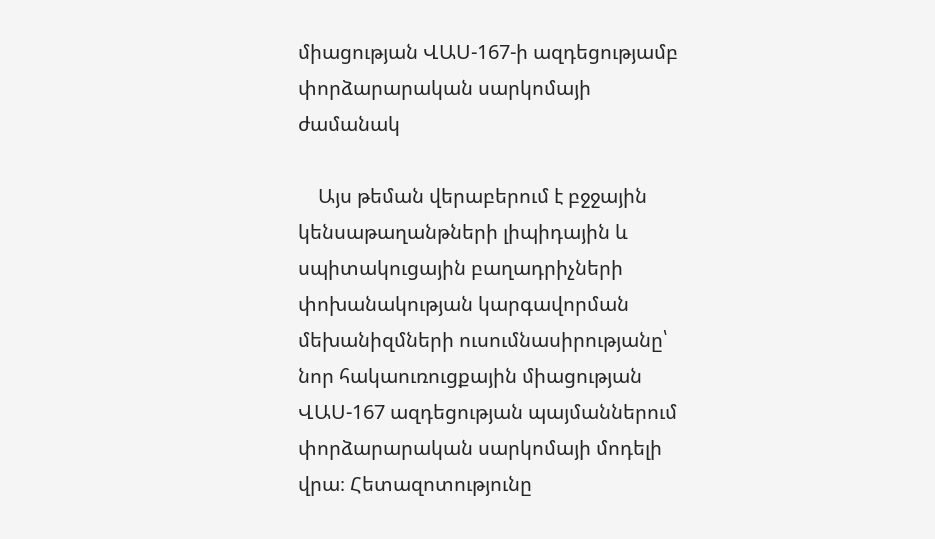միացության ՎԱՍ-167-ի ազդեցությամբ փորձարարական սարկոմայի ժամանակ

    Այս թեման վերաբերում է բջջային կենսաթաղանթների լիպիդային և սպիտակուցային բաղադրիչների փոխանակության կարգավորման մեխանիզմների ուսումնասիրությանը՝ նոր հակաուռուցքային միացության ՎԱՍ-167 ազդեցության պայմաններում փորձարարական սարկոմայի մոդելի վրա։ Հետազոտությունը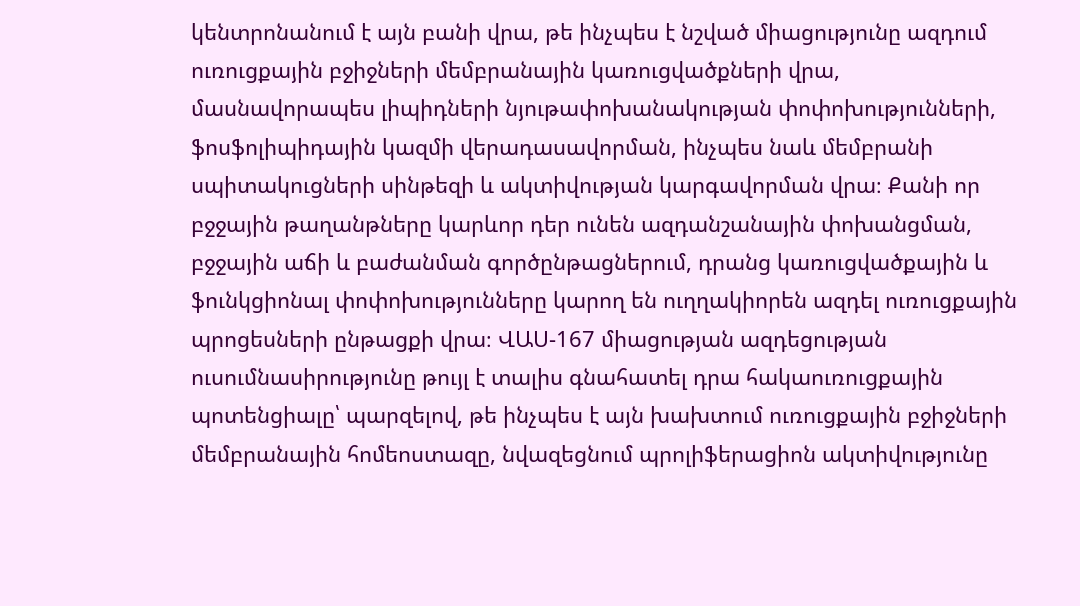կենտրոնանում է այն բանի վրա, թե ինչպես է նշված միացությունը ազդում ուռուցքային բջիջների մեմբրանային կառուցվածքների վրա, մասնավորապես լիպիդների նյութափոխանակության փոփոխությունների, ֆոսֆոլիպիդային կազմի վերադասավորման, ինչպես նաև մեմբրանի սպիտակուցների սինթեզի և ակտիվության կարգավորման վրա։ Քանի որ բջջային թաղանթները կարևոր դեր ունեն ազդանշանային փոխանցման, բջջային աճի և բաժանման գործընթացներում, դրանց կառուցվածքային և ֆունկցիոնալ փոփոխությունները կարող են ուղղակիորեն ազդել ուռուցքային պրոցեսների ընթացքի վրա։ ՎԱՍ-167 միացության ազդեցության ուսումնասիրությունը թույլ է տալիս գնահատել դրա հակաուռուցքային պոտենցիալը՝ պարզելով, թե ինչպես է այն խախտում ուռուցքային բջիջների մեմբրանային հոմեոստազը, նվազեցնում պրոլիֆերացիոն ակտիվությունը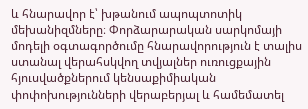և հնարավոր է՝ խթանում ապոպտոտիկ մեխանիզմները։ Փորձարարական սարկոմայի մոդելի օգտագործումը հնարավորություն է տալիս ստանալ վերահսկվող տվյալներ ուռուցքային հյուսվածքներում կենսաքիմիական փոփոխությունների վերաբերյալ և համեմատել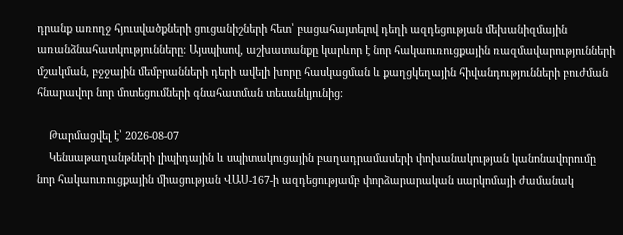դրանք առողջ հյուսվածքների ցուցանիշների հետ՝ բացահայտելով դեղի ազդեցության մեխանիզմային առանձնահատկությունները։ Այսպիսով, աշխատանքը կարևոր է նոր հակաուռուցքային ռազմավարությունների մշակման, բջջային մեմբրանների դերի ավելի խորը հասկացման և քաղցկեղային հիվանդությունների բուժման հնարավոր նոր մոտեցումների գնահատման տեսանկյունից։

    Թարմացվել է՝ 2026-08-07
    Կենսաթաղանթների լիպիդային և սպիտակուցային բաղադրամասերի փոխանակության կանոնավորումը նոր հակաուռուցքային միացության ՎԱՍ-167-ի ազդեցությամբ փորձարարական սարկոմայի ժամանակ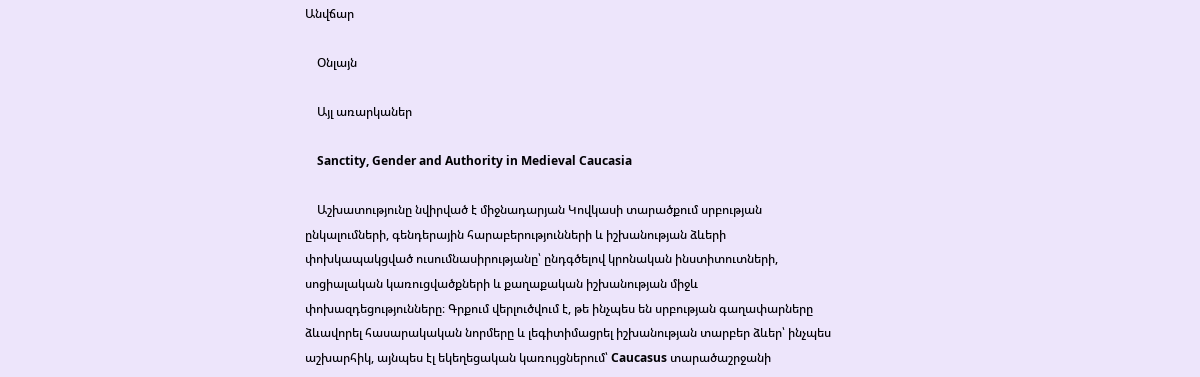Անվճար

    Օնլայն

    Այլ առարկաներ

    Sanctity, Gender and Authority in Medieval Caucasia

    Աշխատությունը նվիրված է միջնադարյան Կովկասի տարածքում սրբության ընկալումների, գենդերային հարաբերությունների և իշխանության ձևերի փոխկապակցված ուսումնասիրությանը՝ ընդգծելով կրոնական ինստիտուտների, սոցիալական կառուցվածքների և քաղաքական իշխանության միջև փոխազդեցությունները։ Գրքում վերլուծվում է, թե ինչպես են սրբության գաղափարները ձևավորել հասարակական նորմերը և լեգիտիմացրել իշխանության տարբեր ձևեր՝ ինչպես աշխարհիկ, այնպես էլ եկեղեցական կառույցներում՝ Caucasus տարածաշրջանի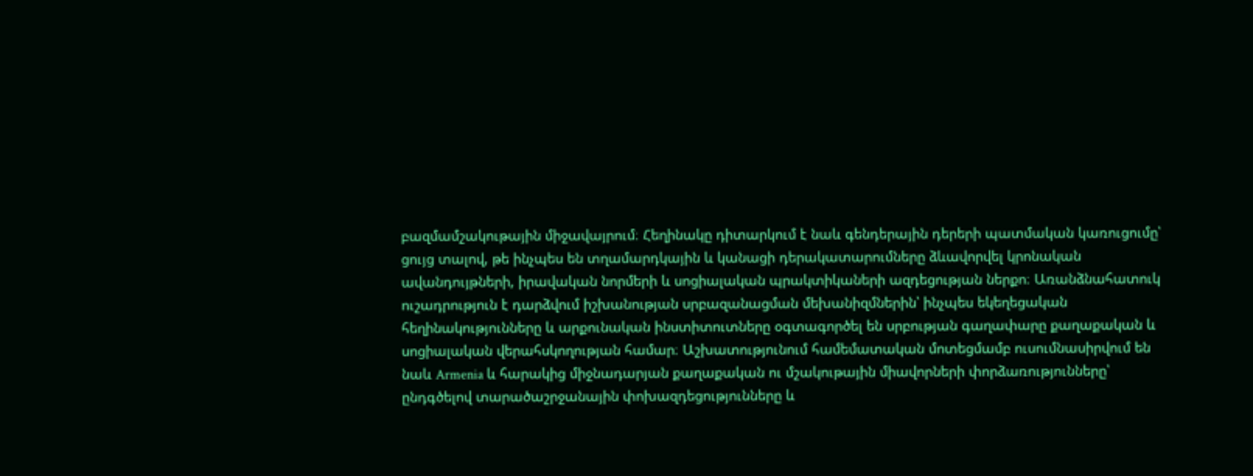բազմամշակութային միջավայրում։ Հեղինակը դիտարկում է նաև գենդերային դերերի պատմական կառուցումը՝ ցույց տալով, թե ինչպես են տղամարդկային և կանացի դերակատարումները ձևավորվել կրոնական ավանդույթների, իրավական նորմերի և սոցիալական պրակտիկաների ազդեցության ներքո։ Առանձնահատուկ ուշադրություն է դարձվում իշխանության սրբազանացման մեխանիզմներին՝ ինչպես եկեղեցական հեղինակությունները և արքունական ինստիտուտները օգտագործել են սրբության գաղափարը քաղաքական և սոցիալական վերահսկողության համար։ Աշխատությունում համեմատական մոտեցմամբ ուսումնասիրվում են նաև Armenia և հարակից միջնադարյան քաղաքական ու մշակութային միավորների փորձառությունները՝ ընդգծելով տարածաշրջանային փոխազդեցությունները և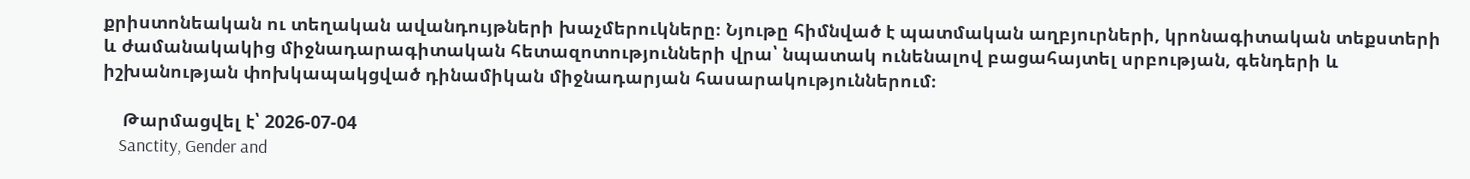քրիստոնեական ու տեղական ավանդույթների խաչմերուկները։ Նյութը հիմնված է պատմական աղբյուրների, կրոնագիտական տեքստերի և ժամանակակից միջնադարագիտական հետազոտությունների վրա՝ նպատակ ունենալով բացահայտել սրբության, գենդերի և իշխանության փոխկապակցված դինամիկան միջնադարյան հասարակություններում։

    Թարմացվել է՝ 2026-07-04
    Sanctity, Gender and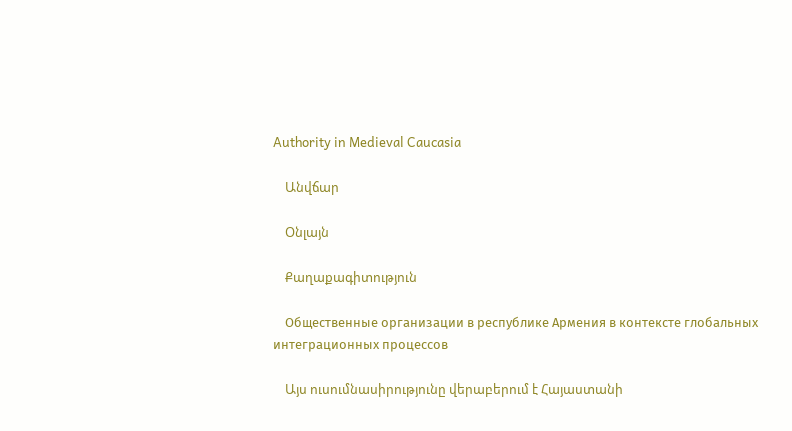Authority in Medieval Caucasia

    Անվճար

    Օնլայն

    Քաղաքագիտություն

    Общественные организации в республике Армения в контексте глобальных интеграционных процессов

    Այս ուսումնասիրությունը վերաբերում է Հայաստանի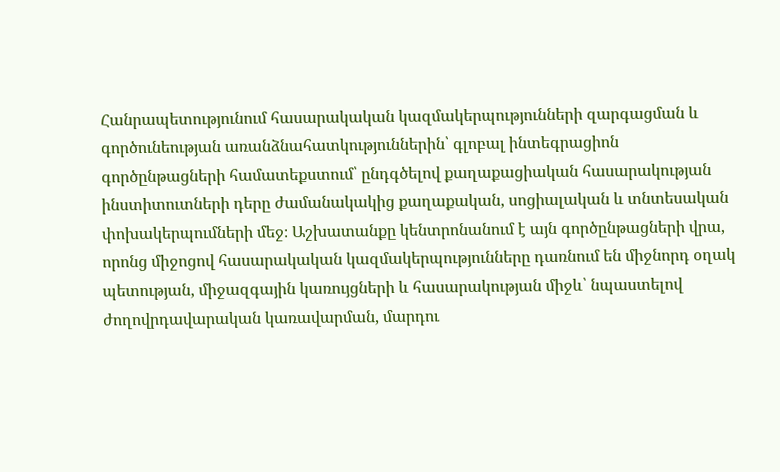Հանրապետությունում հասարակական կազմակերպությունների զարգացման և գործունեության առանձնահատկություններին՝ գլոբալ ինտեգրացիոն գործընթացների համատեքստում՝ ընդգծելով քաղաքացիական հասարակության ինստիտուտների դերը ժամանակակից քաղաքական, սոցիալական և տնտեսական փոխակերպումների մեջ։ Աշխատանքը կենտրոնանում է այն գործընթացների վրա, որոնց միջոցով հասարակական կազմակերպությունները դառնում են միջնորդ օղակ պետության, միջազգային կառույցների և հասարակության միջև՝ նպաստելով ժողովրդավարական կառավարման, մարդու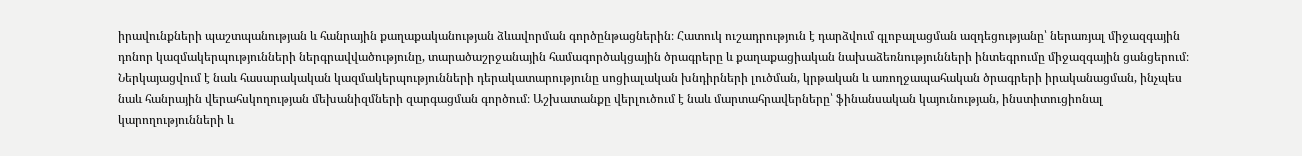իրավունքների պաշտպանության և հանրային քաղաքականության ձևավորման գործընթացներին։ Հատուկ ուշադրություն է դարձվում գլոբալացման ազդեցությանը՝ ներառյալ միջազգային դոնոր կազմակերպությունների ներգրավվածությունը, տարածաշրջանային համագործակցային ծրագրերը և քաղաքացիական նախաձեռնությունների ինտեգրումը միջազգային ցանցերում։ Ներկայացվում է նաև հասարակական կազմակերպությունների դերակատարությունը սոցիալական խնդիրների լուծման, կրթական և առողջապահական ծրագրերի իրականացման, ինչպես նաև հանրային վերահսկողության մեխանիզմների զարգացման գործում։ Աշխատանքը վերլուծում է նաև մարտահրավերները՝ ֆինանսական կայունության, ինստիտուցիոնալ կարողությունների և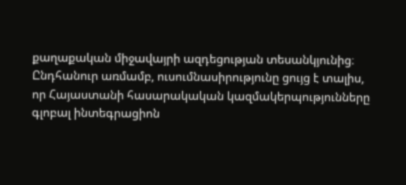քաղաքական միջավայրի ազդեցության տեսանկյունից։ Ընդհանուր առմամբ, ուսումնասիրությունը ցույց է տալիս, որ Հայաստանի հասարակական կազմակերպությունները գլոբալ ինտեգրացիոն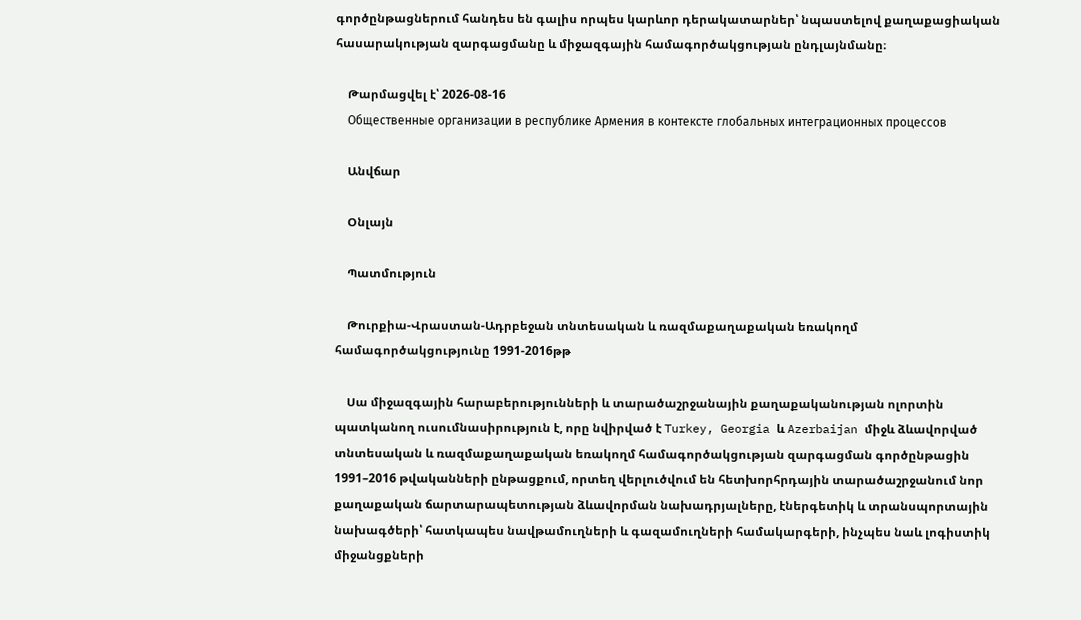գործընթացներում հանդես են գալիս որպես կարևոր դերակատարներ՝ նպաստելով քաղաքացիական հասարակության զարգացմանը և միջազգային համագործակցության ընդլայնմանը։

    Թարմացվել է՝ 2026-08-16
    Общественные организации в республике Армения в контексте глобальных интеграционных процессов

    Անվճար

    Օնլայն

    Պատմություն

    Թուրքիա-Վրաստան-Ադրբեջան տնտեսական և ռազմաքաղաքական եռակողմ համագործակցությունը 1991-2016թթ

    Սա միջազգային հարաբերությունների և տարածաշրջանային քաղաքականության ոլորտին պատկանող ուսումնասիրություն է, որը նվիրված է Turkey, Georgia և Azerbaijan միջև ձևավորված տնտեսական և ռազմաքաղաքական եռակողմ համագործակցության զարգացման գործընթացին 1991–2016 թվականների ընթացքում, որտեղ վերլուծվում են հետխորհրդային տարածաշրջանում նոր քաղաքական ճարտարապետության ձևավորման նախադրյալները, էներգետիկ և տրանսպորտային նախագծերի՝ հատկապես նավթամուղների և գազամուղների համակարգերի, ինչպես նաև լոգիստիկ միջանցքների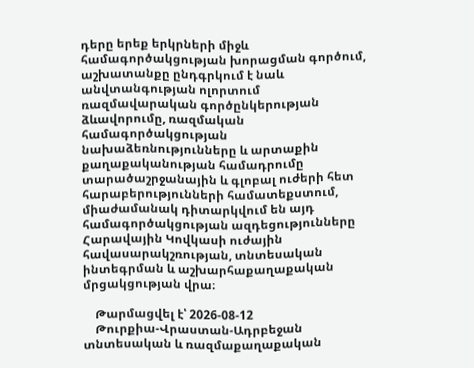դերը երեք երկրների միջև համագործակցության խորացման գործում, աշխատանքը ընդգրկում է նաև անվտանգության ոլորտում ռազմավարական գործընկերության ձևավորումը, ռազմական համագործակցության նախաձեռնությունները և արտաքին քաղաքականության համադրումը տարածաշրջանային և գլոբալ ուժերի հետ հարաբերությունների համատեքստում, միաժամանակ դիտարկվում են այդ համագործակցության ազդեցությունները Հարավային Կովկասի ուժային հավասարակշռության, տնտեսական ինտեգրման և աշխարհաքաղաքական մրցակցության վրա։

    Թարմացվել է՝ 2026-08-12
    Թուրքիա-Վրաստան-Ադրբեջան տնտեսական և ռազմաքաղաքական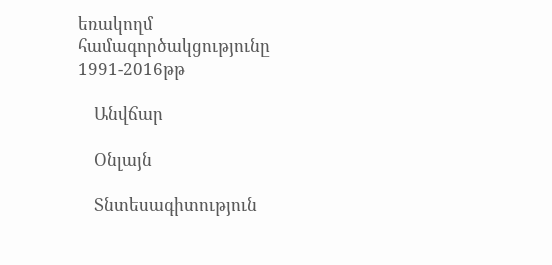եռակողմ համագործակցությունը 1991-2016թթ

    Անվճար

    Օնլայն

    Տնտեսագիտություն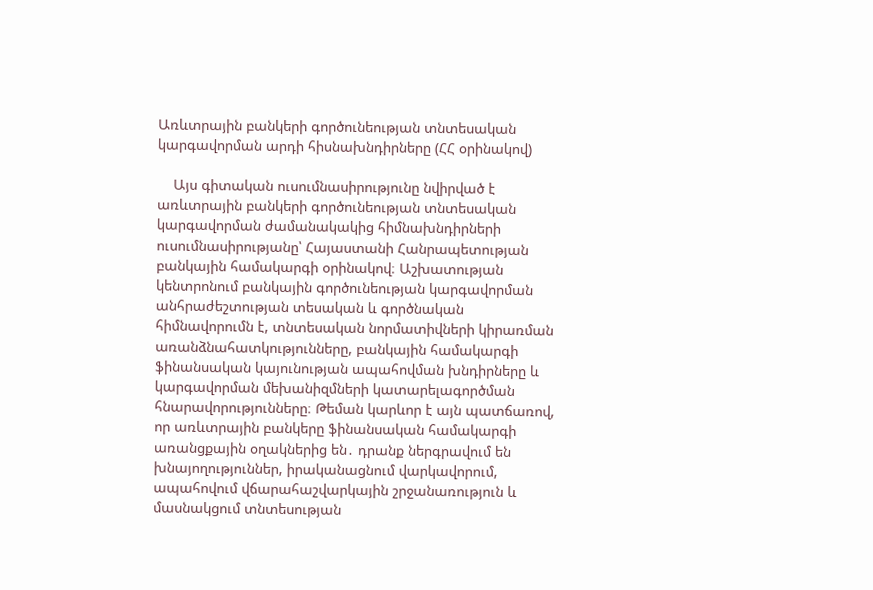Առևտրային բանկերի գործունեության տնտեսական կարգավորման արդի հիսնախնդիրները (ՀՀ օրինակով)

    Այս գիտական ուսումնասիրությունը նվիրված է առևտրային բանկերի գործունեության տնտեսական կարգավորման ժամանակակից հիմնախնդիրների ուսումնասիրությանը՝ Հայաստանի Հանրապետության բանկային համակարգի օրինակով։ Աշխատության կենտրոնում բանկային գործունեության կարգավորման անհրաժեշտության տեսական և գործնական հիմնավորումն է, տնտեսական նորմատիվների կիրառման առանձնահատկությունները, բանկային համակարգի ֆինանսական կայունության ապահովման խնդիրները և կարգավորման մեխանիզմների կատարելագործման հնարավորությունները։ Թեման կարևոր է այն պատճառով, որ առևտրային բանկերը ֆինանսական համակարգի առանցքային օղակներից են․ դրանք ներգրավում են խնայողություններ, իրականացնում վարկավորում, ապահովում վճարահաշվարկային շրջանառություն և մասնակցում տնտեսության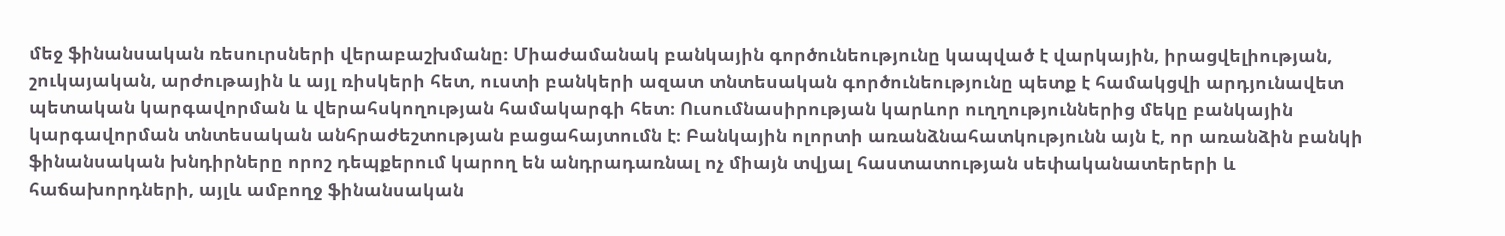մեջ ֆինանսական ռեսուրսների վերաբաշխմանը։ Միաժամանակ բանկային գործունեությունը կապված է վարկային, իրացվելիության, շուկայական, արժութային և այլ ռիսկերի հետ, ուստի բանկերի ազատ տնտեսական գործունեությունը պետք է համակցվի արդյունավետ պետական կարգավորման և վերահսկողության համակարգի հետ։ Ուսումնասիրության կարևոր ուղղություններից մեկը բանկային կարգավորման տնտեսական անհրաժեշտության բացահայտումն է։ Բանկային ոլորտի առանձնահատկությունն այն է, որ առանձին բանկի ֆինանսական խնդիրները որոշ դեպքերում կարող են անդրադառնալ ոչ միայն տվյալ հաստատության սեփականատերերի և հաճախորդների, այլև ամբողջ ֆինանսական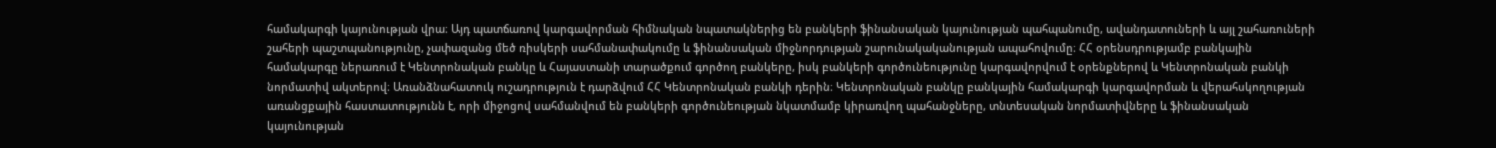համակարգի կայունության վրա։ Այդ պատճառով կարգավորման հիմնական նպատակներից են բանկերի ֆինանսական կայունության պահպանումը, ավանդատուների և այլ շահառուների շահերի պաշտպանությունը, չափազանց մեծ ռիսկերի սահմանափակումը և ֆինանսական միջնորդության շարունակականության ապահովումը։ ՀՀ օրենսդրությամբ բանկային համակարգը ներառում է Կենտրոնական բանկը և Հայաստանի տարածքում գործող բանկերը, իսկ բանկերի գործունեությունը կարգավորվում է օրենքներով և Կենտրոնական բանկի նորմատիվ ակտերով։ Առանձնահատուկ ուշադրություն է դարձվում ՀՀ Կենտրոնական բանկի դերին։ Կենտրոնական բանկը բանկային համակարգի կարգավորման և վերահսկողության առանցքային հաստատությունն է, որի միջոցով սահմանվում են բանկերի գործունեության նկատմամբ կիրառվող պահանջները, տնտեսական նորմատիվները և ֆինանսական կայունության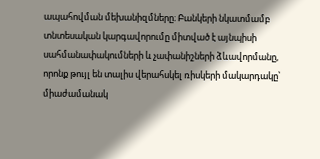ապահովման մեխանիզմները։ Բանկերի նկատմամբ տնտեսական կարգավորումը միտված է այնպիսի սահմանափակումների և չափանիշների ձևավորմանը, որոնք թույլ են տալիս վերահսկել ռիսկերի մակարդակը՝ միաժամանակ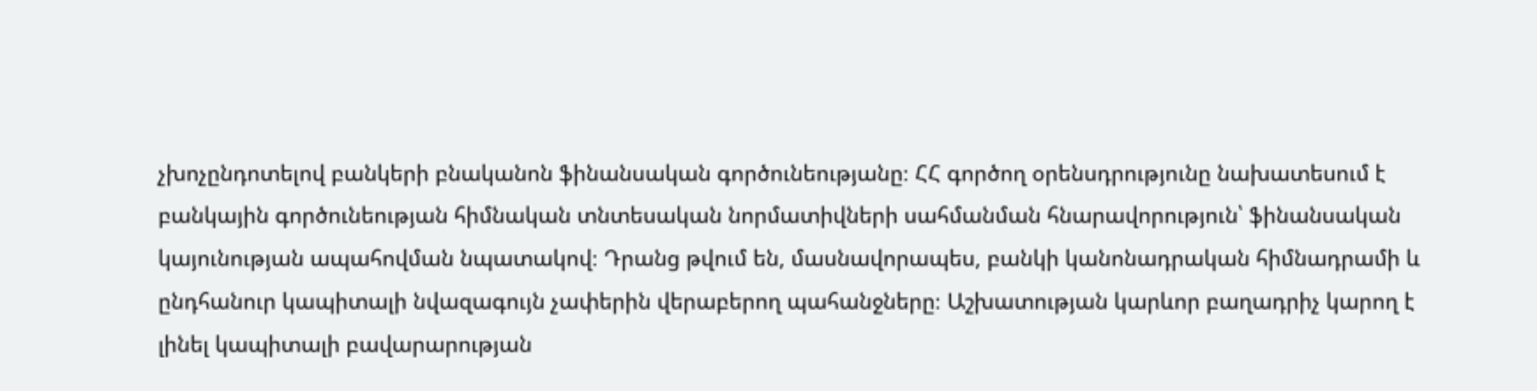չխոչընդոտելով բանկերի բնականոն ֆինանսական գործունեությանը։ ՀՀ գործող օրենսդրությունը նախատեսում է բանկային գործունեության հիմնական տնտեսական նորմատիվների սահմանման հնարավորություն՝ ֆինանսական կայունության ապահովման նպատակով։ Դրանց թվում են, մասնավորապես, բանկի կանոնադրական հիմնադրամի և ընդհանուր կապիտալի նվազագույն չափերին վերաբերող պահանջները։ Աշխատության կարևոր բաղադրիչ կարող է լինել կապիտալի բավարարության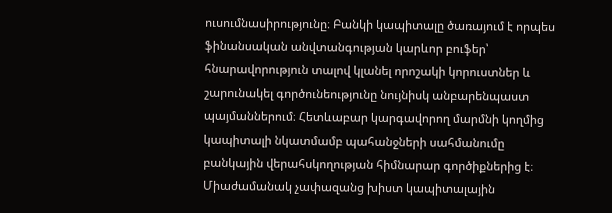ուսումնասիրությունը։ Բանկի կապիտալը ծառայում է որպես ֆինանսական անվտանգության կարևոր բուֆեր՝ հնարավորություն տալով կլանել որոշակի կորուստներ և շարունակել գործունեությունը նույնիսկ անբարենպաստ պայմաններում։ Հետևաբար կարգավորող մարմնի կողմից կապիտալի նկատմամբ պահանջների սահմանումը բանկային վերահսկողության հիմնարար գործիքներից է։ Միաժամանակ չափազանց խիստ կապիտալային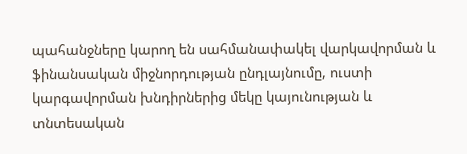պահանջները կարող են սահմանափակել վարկավորման և ֆինանսական միջնորդության ընդլայնումը, ուստի կարգավորման խնդիրներից մեկը կայունության և տնտեսական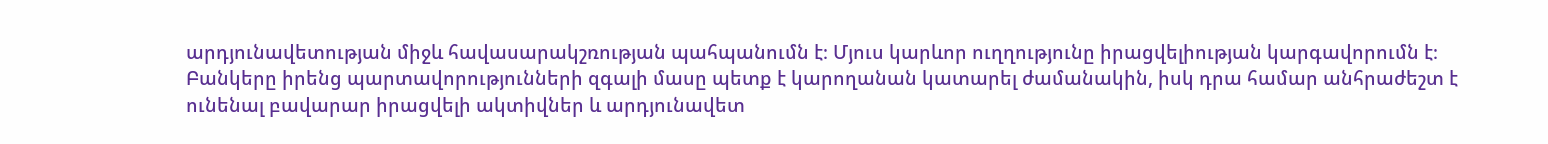արդյունավետության միջև հավասարակշռության պահպանումն է։ Մյուս կարևոր ուղղությունը իրացվելիության կարգավորումն է։ Բանկերը իրենց պարտավորությունների զգալի մասը պետք է կարողանան կատարել ժամանակին, իսկ դրա համար անհրաժեշտ է ունենալ բավարար իրացվելի ակտիվներ և արդյունավետ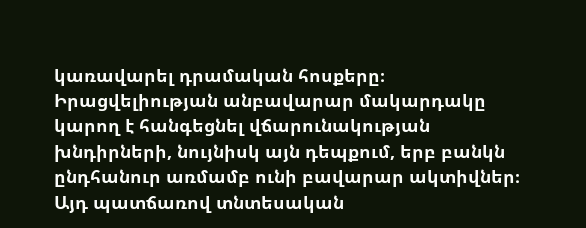կառավարել դրամական հոսքերը։ Իրացվելիության անբավարար մակարդակը կարող է հանգեցնել վճարունակության խնդիրների, նույնիսկ այն դեպքում, երբ բանկն ընդհանուր առմամբ ունի բավարար ակտիվներ։ Այդ պատճառով տնտեսական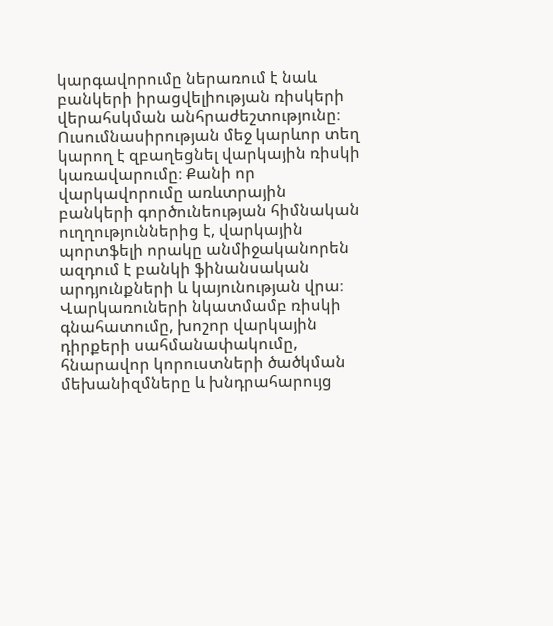կարգավորումը ներառում է նաև բանկերի իրացվելիության ռիսկերի վերահսկման անհրաժեշտությունը։ Ուսումնասիրության մեջ կարևոր տեղ կարող է զբաղեցնել վարկային ռիսկի կառավարումը։ Քանի որ վարկավորումը առևտրային բանկերի գործունեության հիմնական ուղղություններից է, վարկային պորտֆելի որակը անմիջականորեն ազդում է բանկի ֆինանսական արդյունքների և կայունության վրա։ Վարկառուների նկատմամբ ռիսկի գնահատումը, խոշոր վարկային դիրքերի սահմանափակումը, հնարավոր կորուստների ծածկման մեխանիզմները և խնդրահարույց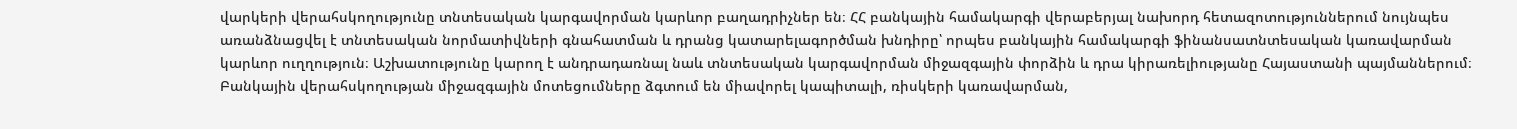վարկերի վերահսկողությունը տնտեսական կարգավորման կարևոր բաղադրիչներ են։ ՀՀ բանկային համակարգի վերաբերյալ նախորդ հետազոտություններում նույնպես առանձնացվել է տնտեսական նորմատիվների գնահատման և դրանց կատարելագործման խնդիրը՝ որպես բանկային համակարգի ֆինանսատնտեսական կառավարման կարևոր ուղղություն։ Աշխատությունը կարող է անդրադառնալ նաև տնտեսական կարգավորման միջազգային փորձին և դրա կիրառելիությանը Հայաստանի պայմաններում։ Բանկային վերահսկողության միջազգային մոտեցումները ձգտում են միավորել կապիտալի, ռիսկերի կառավարման,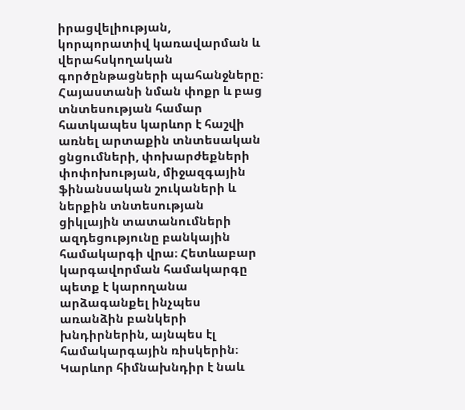իրացվելիության, կորպորատիվ կառավարման և վերահսկողական գործընթացների պահանջները։ Հայաստանի նման փոքր և բաց տնտեսության համար հատկապես կարևոր է հաշվի առնել արտաքին տնտեսական ցնցումների, փոխարժեքների փոփոխության, միջազգային ֆինանսական շուկաների և ներքին տնտեսության ցիկլային տատանումների ազդեցությունը բանկային համակարգի վրա։ Հետևաբար կարգավորման համակարգը պետք է կարողանա արձագանքել ինչպես առանձին բանկերի խնդիրներին, այնպես էլ համակարգային ռիսկերին։ Կարևոր հիմնախնդիր է նաև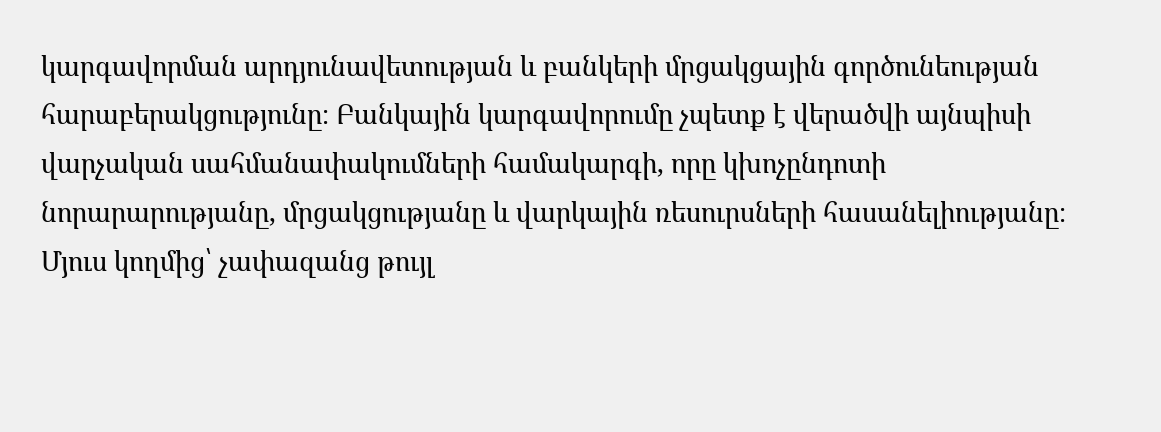կարգավորման արդյունավետության և բանկերի մրցակցային գործունեության հարաբերակցությունը։ Բանկային կարգավորումը չպետք է վերածվի այնպիսի վարչական սահմանափակումների համակարգի, որը կխոչընդոտի նորարարությանը, մրցակցությանը և վարկային ռեսուրսների հասանելիությանը։ Մյուս կողմից՝ չափազանց թույլ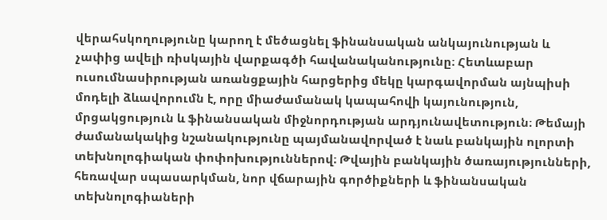վերահսկողությունը կարող է մեծացնել ֆինանսական անկայունության և չափից ավելի ռիսկային վարքագծի հավանականությունը։ Հետևաբար ուսումնասիրության առանցքային հարցերից մեկը կարգավորման այնպիսի մոդելի ձևավորումն է, որը միաժամանակ կապահովի կայունություն, մրցակցություն և ֆինանսական միջնորդության արդյունավետություն։ Թեմայի ժամանակակից նշանակությունը պայմանավորված է նաև բանկային ոլորտի տեխնոլոգիական փոփոխություններով։ Թվային բանկային ծառայությունների, հեռավար սպասարկման, նոր վճարային գործիքների և ֆինանսական տեխնոլոգիաների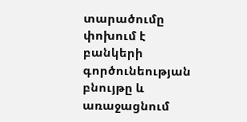տարածումը փոխում է բանկերի գործունեության բնույթը և առաջացնում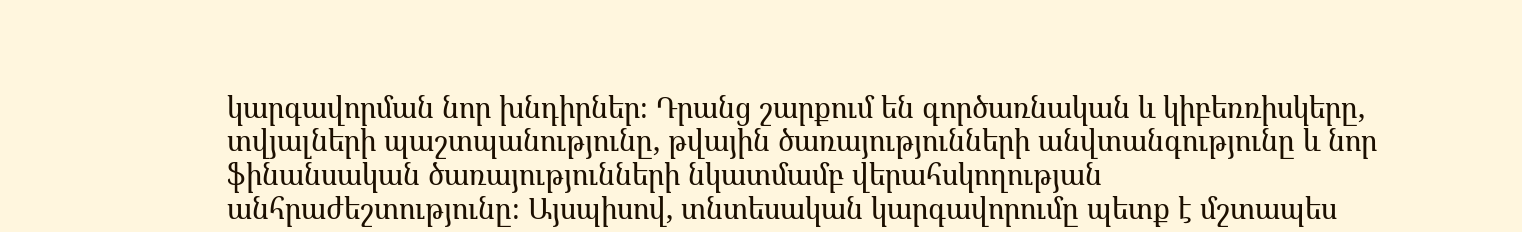կարգավորման նոր խնդիրներ։ Դրանց շարքում են գործառնական և կիբեռռիսկերը, տվյալների պաշտպանությունը, թվային ծառայությունների անվտանգությունը և նոր ֆինանսական ծառայությունների նկատմամբ վերահսկողության անհրաժեշտությունը։ Այսպիսով, տնտեսական կարգավորումը պետք է մշտապես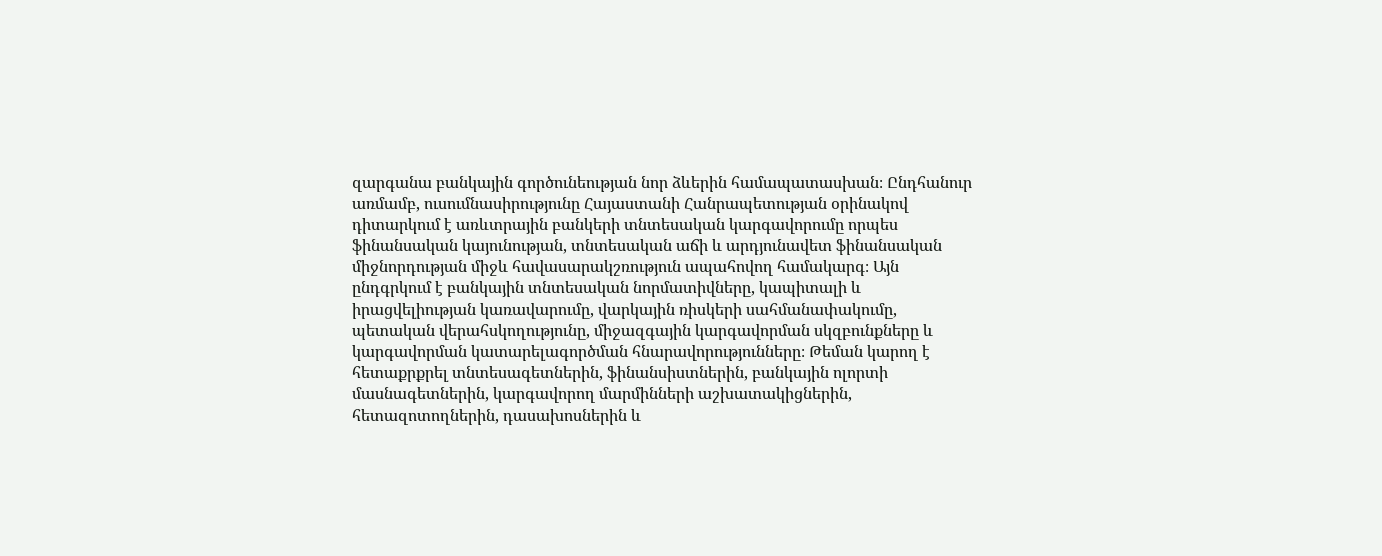զարգանա բանկային գործունեության նոր ձևերին համապատասխան։ Ընդհանուր առմամբ, ուսումնասիրությունը Հայաստանի Հանրապետության օրինակով դիտարկում է առևտրային բանկերի տնտեսական կարգավորումը որպես ֆինանսական կայունության, տնտեսական աճի և արդյունավետ ֆինանսական միջնորդության միջև հավասարակշռություն ապահովող համակարգ։ Այն ընդգրկում է բանկային տնտեսական նորմատիվները, կապիտալի և իրացվելիության կառավարումը, վարկային ռիսկերի սահմանափակումը, պետական վերահսկողությունը, միջազգային կարգավորման սկզբունքները և կարգավորման կատարելագործման հնարավորությունները։ Թեման կարող է հետաքրքրել տնտեսագետներին, ֆինանսիստներին, բանկային ոլորտի մասնագետներին, կարգավորող մարմինների աշխատակիցներին, հետազոտողներին, դասախոսներին և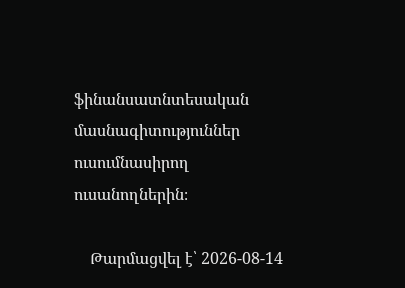ֆինանսատնտեսական մասնագիտություններ ուսումնասիրող ուսանողներին։

    Թարմացվել է՝ 2026-08-14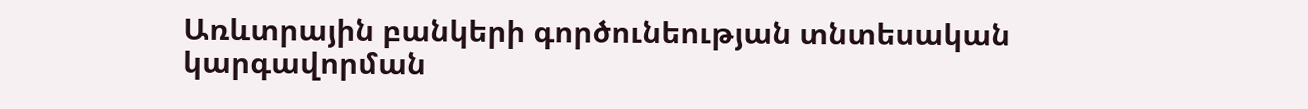Առևտրային բանկերի գործունեության տնտեսական կարգավորման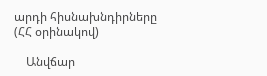արդի հիսնախնդիրները (ՀՀ օրինակով)

    Անվճար